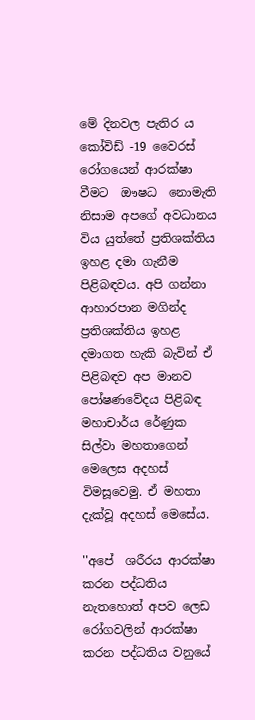මේ දිනවල පැතිර ය කෝවිඩ් -19 වෛරස් රෝගයෙන් ආරක්ෂා වීමට  ඖෂධ  නොමැති නිසාම අපගේ අවධානය විය යුත්තේ ප්‍රතිශක්තිය ඉහළ දමා ගැනීම පිළිබඳවය. අපි ගන්නා ආහාරපාන මගින්ද ප්‍රතිශක්තිය ඉහළ දමාගත හැකි බැවින් ඒ පිළිබඳව අප මානව පෝෂණවේදය පිළිබඳ මහාචාර්ය රේණුක සිල්වා මහතාගෙන් මෙලෙස අදහස් විමසූවෙමු. ඒ මහතා දැක්වූ අදහස් මෙසේය.

''අපේ  ශරීරය ආරක්ෂා කරන පද්ධතිය නැතහොත් අපව ලෙඩ රෝගවලින් ආරක්ෂා කරන පද්ධතිය වනුයේ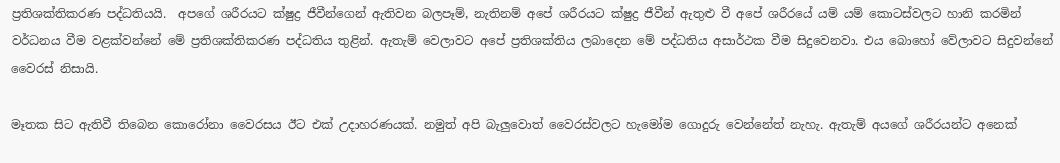ප්‍රතිශක්තිකරණ පද්ධතියයි.  අපගේ ශරීරයට ක්ෂුද්‍ර ජීවීන්ගෙන් ඇතිවන බලපෑම්, නැතිනම් අපේ ශරීරයට ක්ෂුද්‍ර ජීවීන් ඇතුළු වී අපේ ශරීරයේ යම් යම් කොටස්වලට හානි කරමින් වර්ධනය වීම වළක්වන්නේ මේ ප්‍රතිශක්තිකරණ පද්ධතිය තුළින්. ඇතැම් වෙලාවට අපේ ප්‍රතිශක්තිය ලබාදෙන මේ පද්ධතිය අසාර්ථක වීම සිදුවෙනවා. එය බොහෝ වේලාවට සිදුවන්නේ වෛරස් නිසායි.

මෑතක සිට ඇතිවී තිබෙන කොරෝනා වෛරසය ඊට එක් උදාහරණයක්. නමුත් අපි බැලුවොත් වෛරස්වලට හැමෝම ගොදුරු වෙන්නේත් නැහැ. ඇතැම් අයගේ ශරීරයන්ට අනෙක්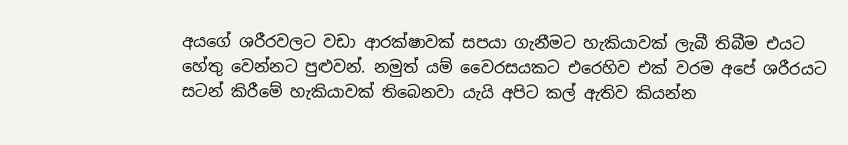අයගේ ශරීරවලට වඩා ආරක්ෂාවක් සපයා ගැනීමට හැකියාවක් ලැබී තිබීම එයට හේතු වෙන්නට පුළුවන්. නමුත් යම් වෛරසයකට එරෙහිව එක් වරම අපේ ශරීරයට සටන් කිරීමේ හැකියාවක් තිබෙනවා යැයි අපිට කල් ඇතිව කියන්න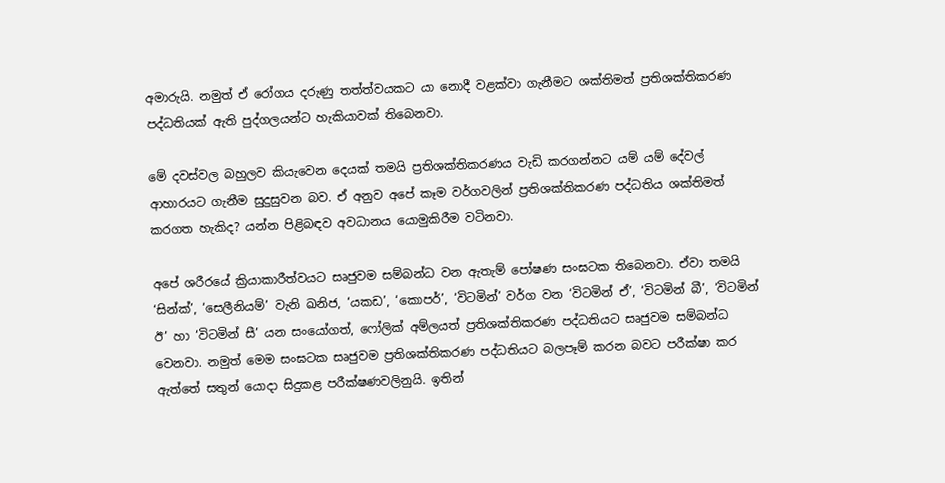අමාරුයි. නමුත් ඒ රෝගය දරුණු තත්ත්වයකට යා නොදී වළක්වා ගැනීමට ශක්තිමත් ප්‍රතිශක්තිකරණ පද්ධතියක් ඇති පුද්ගලයන්ට හැකියාවක් තිබෙනවා.

මේ දවස්වල බහුලව කියැවෙන දෙයක් තමයි ප්‍රතිශක්තිකරණය වැඩි කරගන්නට යම් යම් දේවල් ආහාරයට ගැනීම සුදුසුවන බව. ඒ අනුව අපේ කෑම වර්ගවලින් ප්‍රතිශක්තිකරණ පද්ධතිය ශක්තිමත් කරගත හැකිද? යන්න පිළිබඳව අවධානය යොමුකිරීම වටිනවා.

අපේ ශරීරයේ ක්‍රියාකාරීත්වයට සෘජුවම සම්බන්ධ වන ඇතැම් පෝෂණ සංඝටක තිබෙනවා. ඒවා තමයි ‘සින්ක්’, ‘සෙලීනියම්’ වැනි ඛනිජ, ‘යකඩ’, ‘කොපර්’, ‘විටමින්’ වර්ග වන ‘විටමින් ඒ’, ‘විටමින් බී’, ‘විටමින් ඊ’ හා ‘විටමින් සී’ යන සංයෝගත්, ෆෝලික් අම්ලයත් ප්‍රතිශක්තිකරණ පද්ධතියට සෘජුවම සම්බන්ධ වෙනවා. නමුත් මෙම සංඝටක සෘජුවම ප්‍රතිශක්තිකරණ පද්ධතියට බලපෑම් කරන බවට පරීක්ෂා කර ඇත්තේ සතුන් යොදා සිදුකළ පරීක්ෂණවලිනුයි. ඉතින්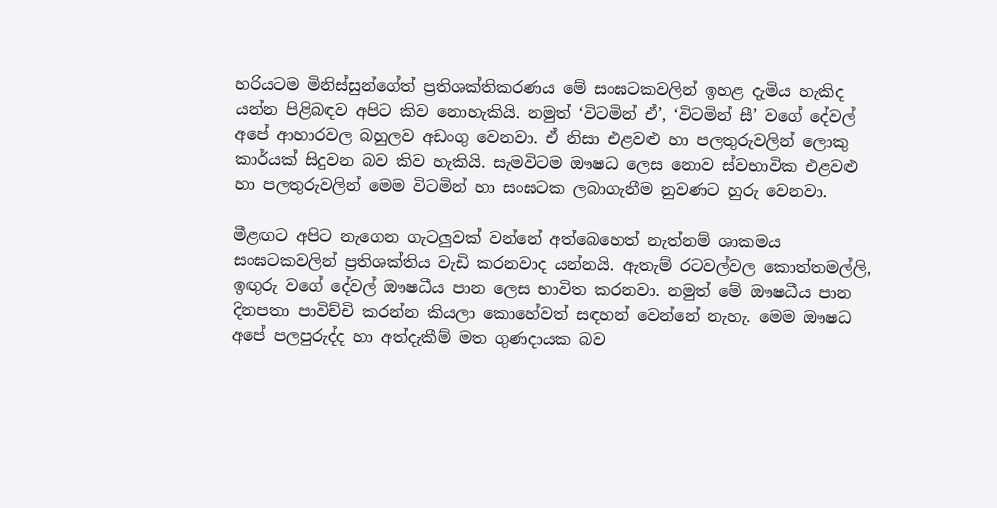හරියටම මිනිස්සුන්ගේත් ප්‍රතිශක්තිකරණය මේ සංඝටකවලින් ඉහළ දැමිය හැකිද යන්න පිළිබඳව අපිට කිව නොහැකියි. නමුත් ‘විටමින් ඒ’, ‘විටමින් සී’ වගේ දේවල් අපේ ආහාරවල බහුලව අඩංගු වෙනවා. ඒ නිසා එළවළු හා පලතුරුවලින් ලොකු කාර්යක් සිදුවන බව කිව හැකියි. සැමවිටම ඖෂධ ලෙස නොව ස්වභාවික එළවළු හා පලතුරුවලින් මෙම විටමින් හා සංඝටක ලබාගැනීම නුවණට හුරු වෙනවා.

මීළඟට අපිට නැගෙන ගැටලුවක් වන්නේ අත්බෙහෙත් නැත්නම් ශාකමය සංඝටකවලින් ප්‍රතිශක්තිය වැඩි කරනවාද යන්නයි. ඇතැම් රටවල්වල කොත්තමල්ලි, ඉඟුරු වගේ දේවල් ඖෂධීය පාන ලෙස භාවිත කරනවා. නමුත් මේ ඖෂධීය පාන දිනපතා පාවිච්චි කරන්න කියලා කොහේවත් සඳහන් වෙන්නේ නැහැ. මෙම ඖෂධ අපේ පලපුරුද්ද හා අත්දැකීම් මත ගුණදායක බව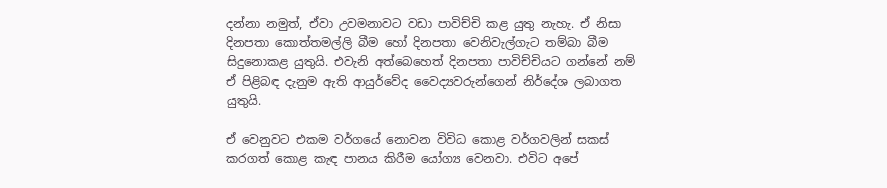දන්නා නමුත්, ඒවා උවමනාවට වඩා පාවිච්චි කළ යුතු නැහැ. ඒ නිසා දිනපතා කොත්තමල්ලි බීම හෝ දිනපතා වෙනිවැල්ගැට තම්බා බීම සිදුනොකළ යුතුයි. එවැනි අත්බෙහෙත් දිනපතා පාවිච්චියට ගන්නේ නම් ඒ පිළිබඳ දැනුම ඇති ආයුර්වේද වෛද්‍යවරුන්ගෙන් නිර්දේශ ලබාගත යුතුයි.

ඒ වෙනුවට එකම වර්ගයේ නොවන විවිධ කොළ වර්ගවලින් සකස් කරගත් කොළ කැඳ පානය කිරීම යෝග්‍ය වෙනවා. එවිට අපේ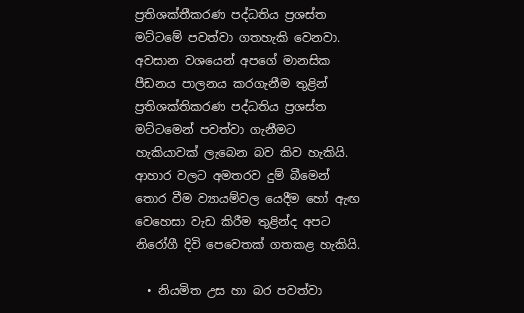ප්‍රතිශක්තීකරණ පද්ධතිය ප්‍රශස්ත මට්ටමේ පවත්වා ගතහැකි වෙනවා. අවසාන වශයෙන් අපගේ මානසික පීඩනය පාලනය කරගැනීම තුළින් ප්‍රතිශක්තිකරණ පද්ධතිය ප්‍රශස්ත මට්ටමෙන් පවත්වා ගැනීමට හැකියාවක් ලැබෙන බව කිව හැකියි. ආහාර වලට අමතරව දුම් බීමෙන් තොර වීම ව්‍යායම්වල යෙදීම හෝ ඇඟ වෙහෙසා වැඩ කිරීම තුළින්ද අපට නිරෝගී දිවි පෙවෙතක් ගතකළ හැකියි.

  • නියමිත උස හා බර පවත්වා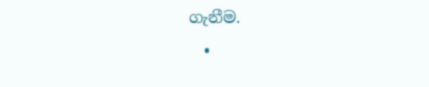ගැනීම.
  •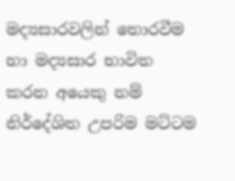මද්‍යසාරවලින් තොරවීම හා මද්‍යසාර භාවිත කරන අයෙකු නම් නිර්දේශිත උපරිම මට්ටම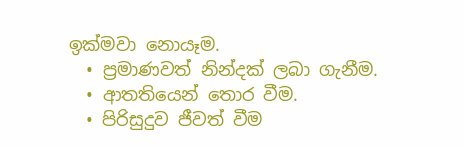ඉක්මවා නොයෑම.
  • ප්‍රමාණවත් නින්දක් ලබා ගැනීම.
  • ආතතියෙන් තොර වීම.
  • පිරිසුදුව ජීවත් වීම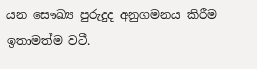යන සෞඛ්‍ය පුරුදුද අනුගමනය කිරීම ඉතාමත්ම වටී.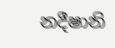නදීෂානි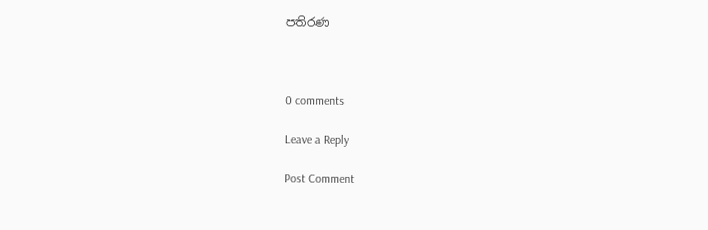පතිරණ



0 comments

Leave a Reply

Post Comment